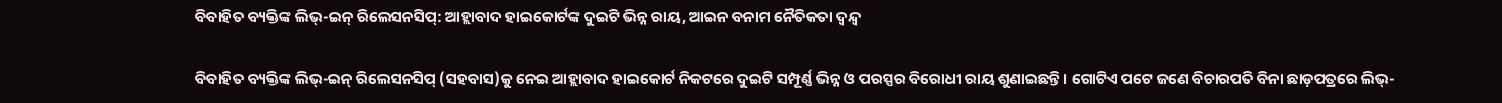ବିବାହିତ ବ୍ୟକ୍ତିଙ୍କ ଲିଭ୍-ଇନ୍ ରିଲେସନସିପ୍: ଆହ୍ଲାବାଦ ହାଇକୋର୍ଟଙ୍କ ଦୁଇଟି ଭିନ୍ନ ରାୟ, ଆଇନ ବନାମ ନୈତିକତା ଦ୍ୱନ୍ଦ୍ୱ

ବିବାହିତ ବ୍ୟକ୍ତିଙ୍କ ଲିଭ୍-ଇନ୍ ରିଲେସନସିପ୍ (ସହବାସ)କୁ ନେଇ ଆହ୍ଲାବାଦ ହାଇକୋର୍ଟ ନିକଟରେ ଦୁଇଟି ସମ୍ପୂର୍ଣ୍ଣ ଭିନ୍ନ ଓ ପରସ୍ପର ବିରୋଧୀ ରାୟ ଶୁଣାଇଛନ୍ତି। ଗୋଟିଏ ପଟେ ଜଣେ ବିଚାରପତି ବିନା ଛାଡ଼ପତ୍ରରେ ଲିଭ୍-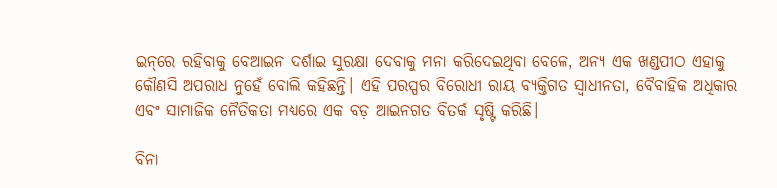ଇନ୍‌ରେ ରହିବାକୁ ବେଆଇନ ଦର୍ଶାଇ ସୁରକ୍ଷା ଦେବାକୁ ମନା କରିଦେଇଥିବା ବେଳେ, ଅନ୍ୟ ଏକ ଖଣ୍ଡପୀଠ ଏହାକୁ କୌଣସି ଅପରାଧ ନୁହେଁ ବୋଲି କହିଛନ୍ତି। ଏହି ପରସ୍ପର ବିରୋଧୀ ରାୟ ବ୍ୟକ୍ତିଗତ ସ୍ୱାଧୀନତା, ବୈବାହିକ ଅଧିକାର ଏବଂ ସାମାଜିକ ନୈତିକତା ମଧ୍ୟରେ ଏକ ବଡ଼ ଆଇନଗତ ବିତର୍କ ସୃଷ୍ଟି କରିଛି।

ବିନା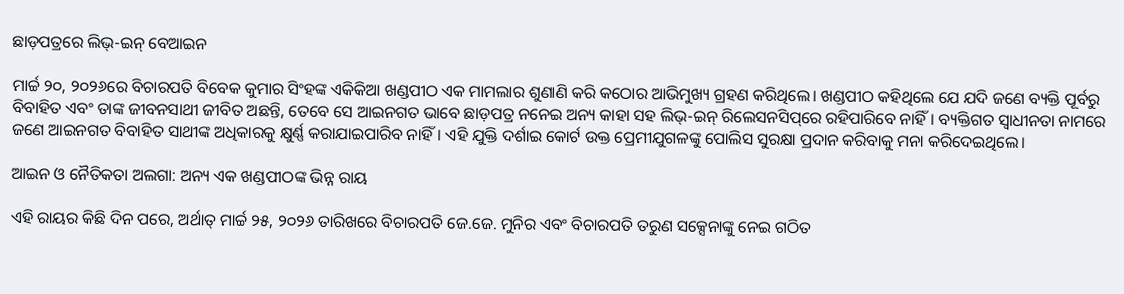ଛାଡ଼ପତ୍ରରେ ଲିଭ୍-ଇନ୍ ବେଆଇନ

ମାର୍ଚ୍ଚ ୨୦, ୨୦୨୬ରେ ବିଚାରପତି ବିବେକ କୁମାର ସିଂହଙ୍କ ଏକିକିଆ ଖଣ୍ଡପୀଠ ଏକ ମାମଲାର ଶୁଣାଣି କରି କଠୋର ଆଭିମୁଖ୍ୟ ଗ୍ରହଣ କରିଥିଲେ। ଖଣ୍ଡପୀଠ କହିଥିଲେ ଯେ ଯଦି ଜଣେ ବ୍ୟକ୍ତି ପୂର୍ବରୁ ବିବାହିତ ଏବଂ ତାଙ୍କ ଜୀବନସାଥୀ ଜୀବିତ ଅଛନ୍ତି, ତେବେ ସେ ଆଇନଗତ ଭାବେ ଛାଡ଼ପତ୍ର ନନେଇ ଅନ୍ୟ କାହା ସହ ଲିଭ୍-ଇନ୍ ରିଲେସନସିପ୍‌ରେ ରହିପାରିବେ ନାହିଁ। ବ୍ୟକ୍ତିଗତ ସ୍ୱାଧୀନତା ନାମରେ ଜଣେ ଆଇନଗତ ବିବାହିତ ସାଥୀଙ୍କ ଅଧିକାରକୁ କ୍ଷୁର୍ଣ୍ଣ କରାଯାଇପାରିବ ନାହିଁ। ଏହି ଯୁକ୍ତି ଦର୍ଶାଇ କୋର୍ଟ ଉକ୍ତ ପ୍ରେମୀଯୁଗଳଙ୍କୁ ପୋଲିସ ସୁରକ୍ଷା ପ୍ରଦାନ କରିବାକୁ ମନା କରିଦେଇଥିଲେ।

ଆଇନ ଓ ନୈତିକତା ଅଲଗା: ଅନ୍ୟ ଏକ ଖଣ୍ଡପୀଠଙ୍କ ଭିନ୍ନ ରାୟ

ଏହି ରାୟର କିଛି ଦିନ ପରେ, ଅର୍ଥାତ୍ ମାର୍ଚ୍ଚ ୨୫, ୨୦୨୬ ତାରିଖରେ ବିଚାରପତି ଜେ.ଜେ. ମୁନିର ଏବଂ ବିଚାରପତି ତରୁଣ ସକ୍ସେନାଙ୍କୁ ନେଇ ଗଠିତ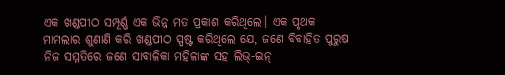ଏକ ଖଣ୍ଡପୀଠ ସମ୍ପୂର୍ଣ୍ଣ ଏକ ଭିନ୍ନ ମତ ପ୍ରକାଶ କରିଥିଲେ। ଏକ ପୃଥକ ମାମଲାର ଶୁଣାଣି କରି ଖଣ୍ଡପୀଠ ସ୍ପଷ୍ଟ କରିଥିଲେ ଯେ, ଜଣେ ବିବାହିତ ପୁରୁଷ ନିଜ ସମ୍ମତିରେ ଜଣେ ସାବାଳିକା ମହିଳାଙ୍କ ସହ ଲିଭ୍-ଇନ୍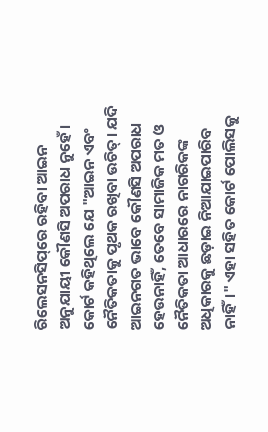ରିଲେସନସିପ୍‌ରେ ରହିବା ଆଇନ ଅନୁଯାୟୀ କୌଣସି ଅପରାଧ ନୁହେଁ। କୋର୍ଟ କହିଥିଲେ ଯେ "ଆଇନ ଏବଂ ନୈତିକତାକୁ ପୃଥକ ରଖିବା ଉଚିତ୍। ଯଦି ଆଇନଗତ ଭାବେ କୌଣସି ଅପରାଧ ହେଉନାହିଁ, ତେବେ ସାମାଜିକ ମତ ଓ ନୈତିକତା ଆଧାରରେ ନାଗରିକଙ୍କ ଅଧିକାରକୁ ଛଡ଼ାଇ ନିଆଯାଇପାରିବ ନାହିଁ।" ଏହା ସହିତ କୋର୍ଟ ପୋଲିସକୁ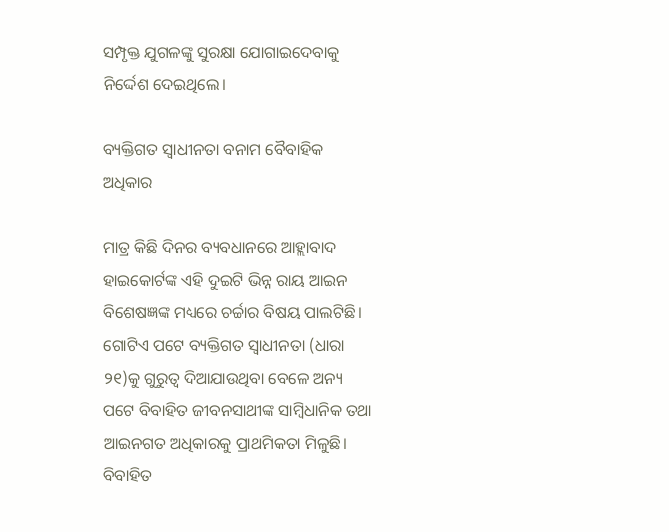ସମ୍ପୃକ୍ତ ଯୁଗଳଙ୍କୁ ସୁରକ୍ଷା ଯୋଗାଇଦେବାକୁ ନିର୍ଦ୍ଦେଶ ଦେଇଥିଲେ।

ବ୍ୟକ୍ତିଗତ ସ୍ୱାଧୀନତା ବନାମ ବୈବାହିକ ଅଧିକାର

ମାତ୍ର କିଛି ଦିନର ବ୍ୟବଧାନରେ ଆହ୍ଲାବାଦ ହାଇକୋର୍ଟଙ୍କ ଏହି ଦୁଇଟି ଭିନ୍ନ ରାୟ ଆଇନ ବିଶେଷଜ୍ଞଙ୍କ ମଧ୍ୟରେ ଚର୍ଚ୍ଚାର ବିଷୟ ପାଲଟିଛି। ଗୋଟିଏ ପଟେ ବ୍ୟକ୍ତିଗତ ସ୍ୱାଧୀନତା (ଧାରା ୨୧)କୁ ଗୁରୁତ୍ୱ ଦିଆଯାଉଥିବା ବେଳେ ଅନ୍ୟ ପଟେ ବିବାହିତ ଜୀବନସାଥୀଙ୍କ ସାମ୍ବିଧାନିକ ତଥା ଆଇନଗତ ଅଧିକାରକୁ ପ୍ରାଥମିକତା ମିଳୁଛି। ବିବାହିତ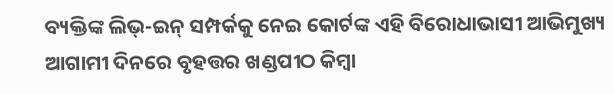ବ୍ୟକ୍ତିଙ୍କ ଲିଭ୍-ଇନ୍ ସମ୍ପର୍କକୁ ନେଇ କୋର୍ଟଙ୍କ ଏହି ବିରୋଧାଭାସୀ ଆଭିମୁଖ୍ୟ ଆଗାମୀ ଦିନରେ ବୃହତ୍ତର ଖଣ୍ଡପୀଠ କିମ୍ବା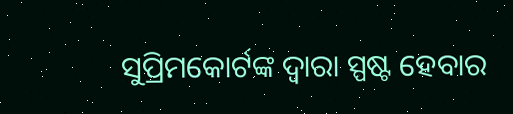ସୁପ୍ରିମକୋର୍ଟଙ୍କ ଦ୍ୱାରା ସ୍ପଷ୍ଟ ହେବାର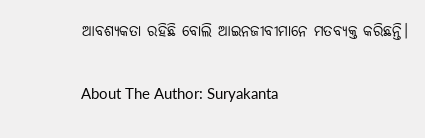ଆବଶ୍ୟକତା ରହିଛି ବୋଲି ଆଇନଜୀବୀମାନେ ମତବ୍ୟକ୍ତ କରିଛନ୍ତି।

About The Author: Suryakanta